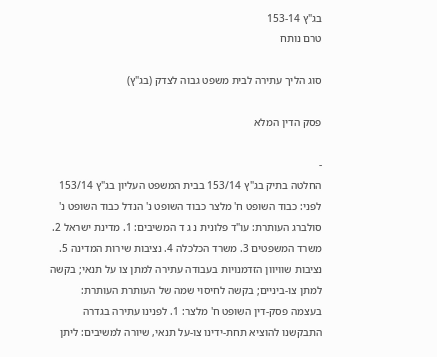בג"ץ 153-14
טרם נותח

סוג הליך עתירה לבית משפט גבוה לצדק (בג"ץ)

פסק הדין המלא

-
החלטה בתיק בג"ץ 153/14 בבית המשפט העליון בג"ץ 153/14 לפני: כבוד השופט ח' מלצר כבוד השופט נ' הנדל כבוד השופט נ' סולברג העותרת: עו"ד פלונית נ ג ד המשיבים: 1. מדינת ישראל 2. משרד המשפטים 3. משרד הכלכלה 4. נציבות שירות המדינה 5. נציבות שוויוון הזדמנויות בעבודה עתירה למתן צו על תנאי; בקשה למתן צו-ביניים; בקשה לחיסוי שמה של העותרת העותרת: בעצמה פסק-דין השופט ח' מלצר: 1. לפנינו עתירה בגדרה התבקשנו להוציא תחת-ידינו צו-על תנאי, שיורה למשיבים: ליתן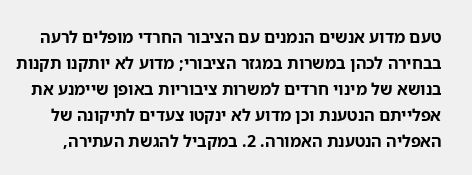טעם מדוע אנשים הנמנים עם הציבור החרדי מופלים לרעה בבחירה לכהן במשרות במגזר הציבורי; מדוע לא יותקנו תקנות בנושא של מינוי חרדים למשרות ציבוריות באופן שיימנע את אפלייתם הנטענת וכן מדוע לא ינקטו צעדים לתיקונה של האפליה הנטענת האמורה. 2. במקביל להגשת העתירה,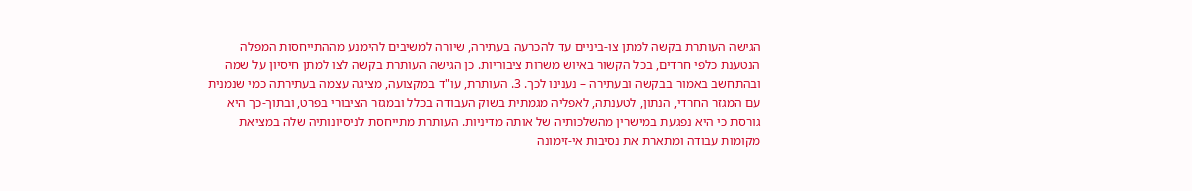הגישה העותרת בקשה למתן צו-ביניים עד להכרעה בעתירה, שיורה למשיבים להימנע מההתייחסות המפלה הנטענת כלפי חרדים, בכל הקשור באיוש משרות ציבוריות. כן הגישה העותרת בקשה לצו למתן חיסיון על שמה ובהתחשב באמור בבקשה ובעתירה – נענינו לכך. 3. העותרת, עו"ד במקצועה, מציגה עצמה בעתירתה כמי שנמנית עם המגזר החרדי, הנתון, לטענתה, לאפליה מגמתית בשוק העבודה בכלל ובמגזר הציבורי בפרט, ובתוך-כך היא גורסת כי היא נפגעת במישרין מהשלכותיה של אותה מדיניות. העותרת מתייחסת לניסיונותיה שלה במציאת מקומות עבודה ומתארת את נסיבות אי-זימונה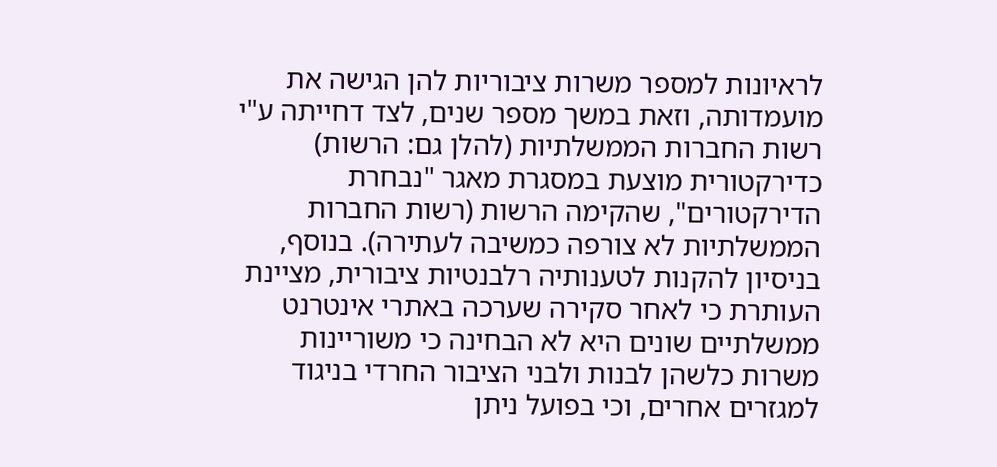לראיונות למספר משרות ציבוריות להן הגישה את מועמדותה, וזאת במשך מספר שנים, לצד דחייתה ע"י רשות החברות הממשלתיות (להלן גם: הרשות) כדירקטורית מוצעת במסגרת מאגר "נבחרת הדירקטורים", שהקימה הרשות (רשות החברות הממשלתיות לא צורפה כמשיבה לעתירה). בנוסף, בניסיון להקנות לטענותיה רלבנטיות ציבורית, מציינת העותרת כי לאחר סקירה שערכה באתרי אינטרנט ממשלתיים שונים היא לא הבחינה כי משוריינות משרות כלשהן לבנות ולבני הציבור החרדי בניגוד למגזרים אחרים, וכי בפועל ניתן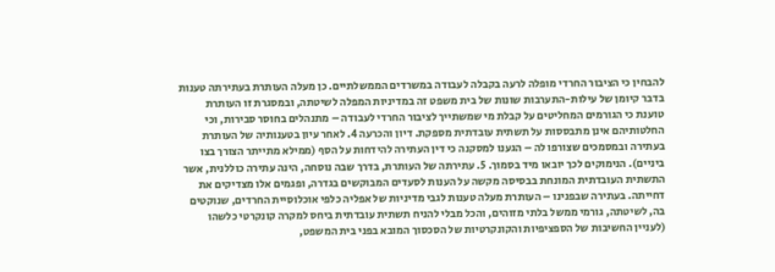להבחין כי הציבור החרדי מופלה לרעה בקבלה לעבודה במשרדים הממשלתיים. כן מעלה העותרת בעתירתה טענות בדבר קיומן של עילות-התערבות שונות של בית משפט זה במדיניות המפלה לשיטתה, ובמסגרת זו העותרת טוענת כי הגורמים המחליטים על קבלת מי שמשתייך לציבור החרדי לעבודה – מתנהלים בחוסר סבירות, וכי החלטותיהם אינן מתבססות על תשתית עובדתית מספקת. דיון והכרעה 4. לאחר עיון בטענותיה של העותרת בעתירה ובמסמכים שצורפו לה – הגענו למסקנה כי דין העתירה להידחות על הסף (ממילא מתייתר הצורך בצו ביניים). הנימוקים לכך יובאו מיד בסמוך. 5. עתירתה של העותרת, בדרך שבה נוסחה, הינה עתירה כוללנית, אשר התשתית העובדתית המונחת בבסיסה מקשה על הענות לסעדים המבוקשים בגדרה, ופגמים אלו מצדיקים את דחייתה. בעתירה שבפנינו – העותרת מעלה טענות לגבי מדיניות של אפליה כלפי אוכלוסיית החרדים, שנוקטים בה, לשיטתה, גורמי ממשל בלתי מזוהים, והכל מבלי להניח תשתית עובדתית ביחס למקרה קונקרטי כלשהו (לעניין החשיבות של הספציפיות והקונקרטיות של הסכסוך המובא בפני בית המשפט,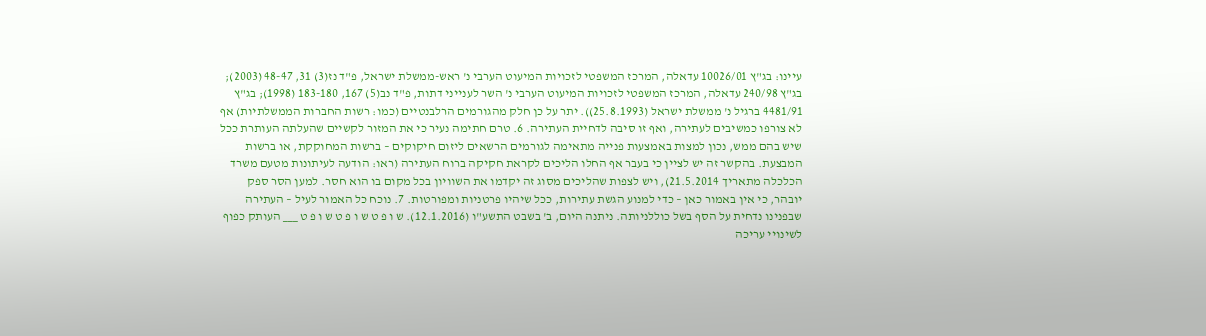עיינו: בג"ץ 10026/01 עדאלה, המרכז המשפטי לזכויות המיעוט הערבי נ' ראש-ממשלת ישראל, פ"ד נז(3) 31, 48-47 (2003); בג"ץ 240/98 עדאלה, המרכז המשפטי לזכויות המיעוט הערבי נ' השר לענייני דתות, פ"ד נב(5) 167, 183-180 (1998); בג"ץ 4481/91 ברגיל נ' ממשלת ישראל (25.8.1993)). יתר על כן חלק מהגורמים הרלבנטיים (כמו: רשות החברות הממשלתיות) אף לא צורפו כמשיבים לעתירה, ואף זו סיבה לדחיית העתירה. 6. טרם חתימה נעיר כי את המזור לקשיים שהעלתה העותרת ככל שיש בהם ממש, נכון למצות באמצעות פנייה מתאימה לגורמים הרשאים ליזום חיקוקים – ברשות המחוקקת, או ברשות המבצעת. בהקשר זה יש לציין כי בעבר אף החלו הליכים לקראת חקיקה ברוח העתירה (ראו: הודעה לעיתונות מטעם משרד הכלכלה מתאריך 21.5.2014), ויש לצפות שהליכים מסוג זה יקדמו את השוויון בכל מקום בו הוא חסר. למען הסר ספק יובהר, כי אין באמור כאן – כדי למנוע הגשת עתירות, ככל שיהיו פרטניות ומפורטות. 7. נוכח כל האמור לעיל – העתירה שבפנינו נדחית על הסף בשל כוללניותה. ניתנה היום, ב' בשבט התשע"ו (12.1.2016). ש ו פ ט ש ו פ ט ש ו פ ט ___ העותק כפוף לשינויי עריכה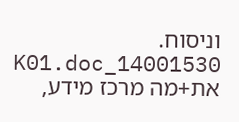וניסוח. 14001530_K01.doc את+מה מרכז מידע,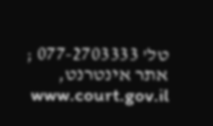טל' 077-2703333 ; אתר אינטרנט, www.court.gov.il